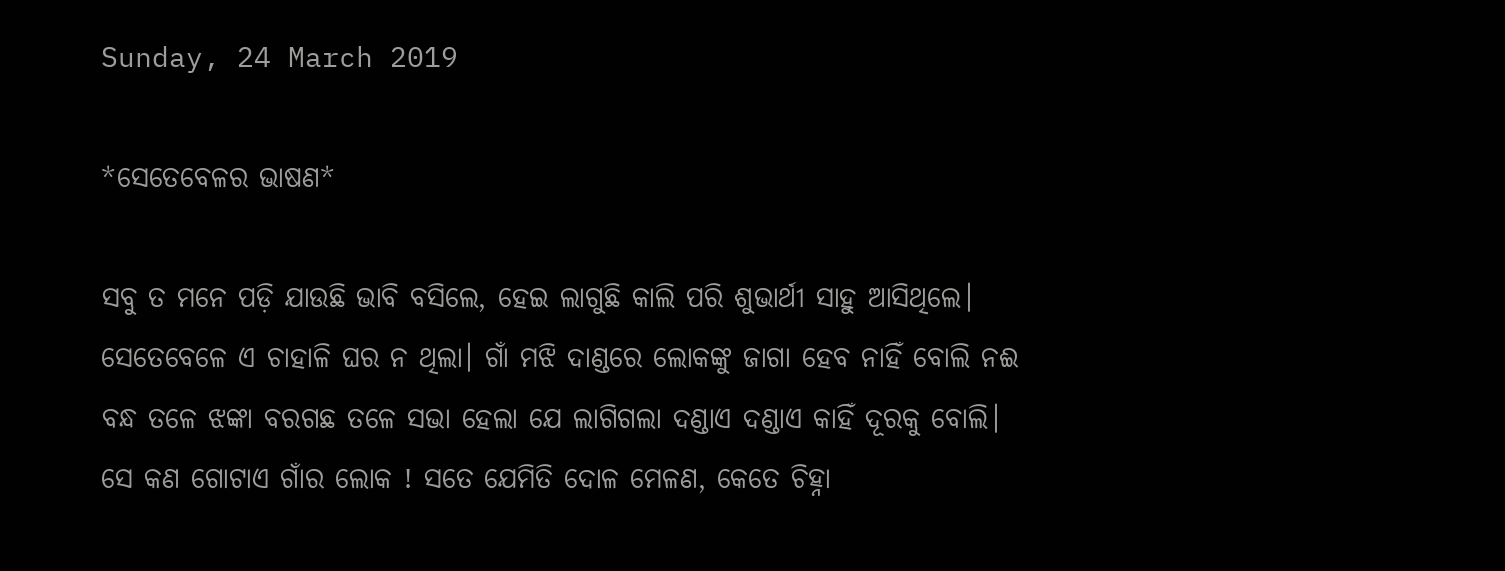Sunday, 24 March 2019

*ସେତେବେଳର ଭାଷଣ*

ସବୁ ତ ମନେ ପଡ଼ି ଯାଉଛି ଭାବି ବସିଲେ, ହେଇ ଲାଗୁଛି କାଲି ପରି ଶୁଭାର୍ଥୀ ସାହୁ ଆସିଥିଲେ। ସେତେବେଳେ ଏ ଚାହାଳି ଘର ନ ଥିଲା। ଗାଁ ମଝି ଦାଣ୍ଡରେ ଲୋକଙ୍କୁ ଜାଗା ହେବ ନାହିଁ ବୋଲି ନଈ ବନ୍ଧ ତଳେ ଝଙ୍କା ବରଗଛ ତଳେ ସଭା ହେଲା ଯେ ଲାଗିଗଲା ଦଣ୍ଡାଏ ଦଣ୍ଡାଏ କାହିଁ ଦୂରକୁ ବୋଲି। ସେ କଣ ଗୋଟାଏ ଗାଁର ଲୋକ ! ସତେ ଯେମିତି ଦୋଳ ମେଳଣ, କେତେ ଚିହ୍ନା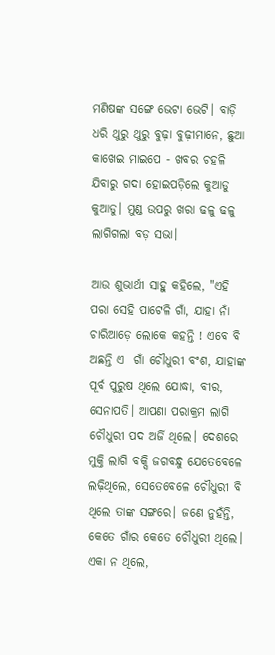ମଣିଷଙ୍କ ସଙ୍ଗେ ଭେଟା ଭେଟି। ବାଡ଼ି ଧରି ଥୁରୁ ଥୁରୁ ବୁଢ଼ା ବୁଢ଼ୀମାନେ, ଛୁଆ କାଖେଇ ମାଇପେ - ଖବର ଚହଳି ଯିବାରୁ ଗଦା ହୋଇପଡ଼ିଲେ କୁଆଡୁ କୁଆଡୁ। ମୁଣ୍ଡ ଉପରୁ ଖରା ଢଳୁ ଢଳୁ ଲାଗିଗଲା ବଡ଼ ସଭା।

ଆଉ ଶୁଭାର୍ଥୀ ସାହୁ କହିଲେ, "ଏହି ପରା ସେହି ପାଟେଳି ଗାଁ, ଯାହା ନାଁ ଚାରିଆଡ଼େ ଲୋକେ କହନ୍ତି ! ଏବେ ବି ଅଛନ୍ତି ଏ  ଗାଁ ଚୌଧୁରୀ ବଂଶ, ଯାହାଙ୍କ ପୂର୍ବ ପୁରୁଷ ଥିଲେ ଯୋଦ୍ଧା, ବୀର, ସେନାପତି। ଆପଣା ପରାକ୍ରମ ଲାଗି ଚୌଧୁରୀ ପଦ ଅର୍ଜି ଥିଲେ। ଦେଶରେ ମୁକ୍ତି ଲାଗି ବକ୍ସି ଜଗବନ୍ଧୁ ଯେତେବେଳେ ଲଢ଼ିଥିଲେ, ସେତେବେଳେ ଚୌଧୁରୀ ବି ଥିଲେ ତାଙ୍କ ସଙ୍ଗରେ। ଜଣେ ନୁହଁନ୍ତି, କେତେ ଗାଁର କେତେ ଚୌଧୁରୀ ଥିଲେ। ଏକା ନ ଥିଲେ,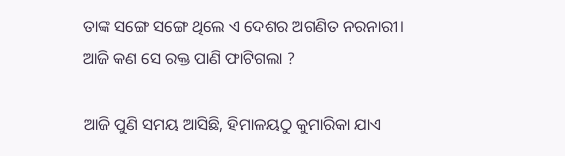ତାଙ୍କ ସଙ୍ଗେ ସଙ୍ଗେ ଥିଲେ ଏ ଦେଶର ଅଗଣିତ ନରନାରୀ। ଆଜି କଣ ସେ ରକ୍ତ ପାଣି ଫାଟିଗଲା ?

ଆଜି ପୁଣି ସମୟ ଆସିଛି, ହିମାଳୟଠୁ କୁମାରିକା ଯାଏ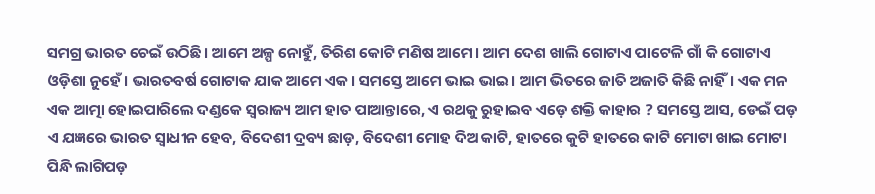ସମଗ୍ର ଭାରତ ଚେଇଁ ଉଠିଛି। ଆମେ ଅଳ୍ପ ନୋହୁଁ, ତିରିଶ କୋଟି ମଣିଷ ଆମେ। ଆମ ଦେଶ ଖାଲି ଗୋଟାଏ ପାଟେଳି ଗାଁ କି ଗୋଟାଏ ଓଡ଼ିଶା ନୁହେଁ। ଭାରତବର୍ଷ ଗୋଟାକ ଯାକ ଆମେ ଏକ। ସମସ୍ତେ ଆମେ ଭାଇ ଭାଇ। ଆମ ଭିତରେ ଜାତି ଅଜାତି କିଛି ନାହିଁ। ଏକ ମନ ଏକ ଆତ୍ମା ହୋଇପାରିଲେ ଦଣ୍ଡକେ ସ୍ୱରାଜ୍ୟ ଆମ ହାତ ପାଆନ୍ତାରେ, ଏ ରଥକୁ ରୁହାଇବ ଏଡ଼େ ଶକ୍ତି କାହାର ? ସମସ୍ତେ ଆସ, ଡେଇଁ ପଡ଼ ଏ ଯଜ୍ଞରେ ଭାରତ ସ୍ୱାଧୀନ ହେବ, ବିଦେଶୀ ଦ୍ରବ୍ୟ ଛାଡ଼, ବିଦେଶୀ ମୋହ ଦିଅ କାଟି, ହାତରେ କୁଟି ହାତରେ କାଟି ମୋଟା ଖାଇ ମୋଟା ପିନ୍ଧି ଲାଗିପଡ଼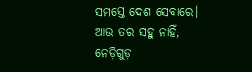ସମସ୍ତେ ଦେଶ ସେବାରେ। ଆଉ ତର ସହୁ ନାହିଁ, ନେଡ଼ିଗୁଡ଼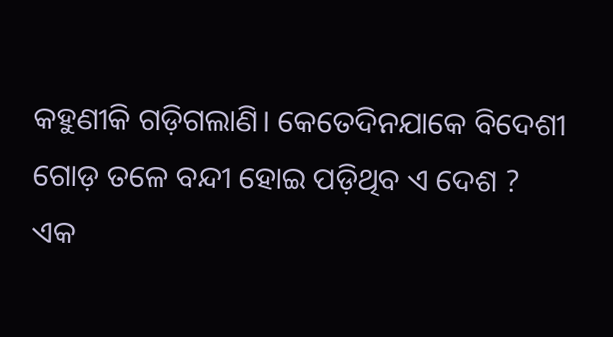କହୁଣୀକି ଗଡ଼ିଗଲାଣି। କେତେଦିନଯାକେ ବିଦେଶୀ ଗୋଡ଼ ତଳେ ବନ୍ଦୀ ହୋଇ ପଡ଼ିଥିବ ଏ ଦେଶ ?
ଏକ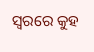ସ୍ୱରରେ କୁହ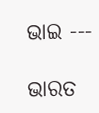ଭାଇ ---

ଭାରତ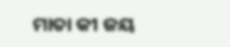ମାତା କୀ ଜୟ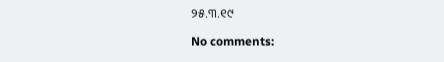୨୫.୩.୧୯

No comments: